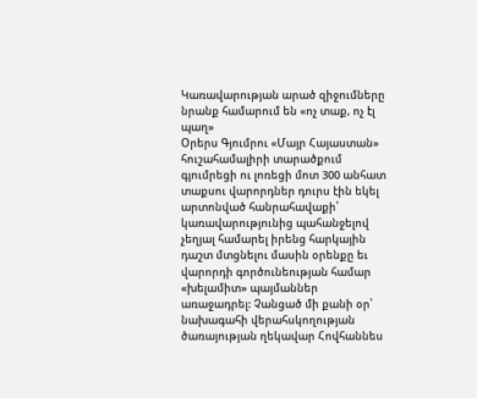Կառավարության արած զիջումները նրանք համարում են «ոչ տաք, ոչ էլ պաղ»
Օրերս Գյումրու «Մայր Հայաստան» հուշահամալիրի տարածքում գյումրեցի ու լոռեցի մոտ 300 անհատ տաքսու վարորդներ դուրս էին եկել արտոնված հանրահավաքի՝ կառավարությունից պահանջելով չեղյալ համարել իրենց հարկային դաշտ մտցնելու մասին օրենքը եւ վարորդի գործունեության համար «խելամիտ» պայմաններ առաջադրել: Չանցած մի քանի օր՝ նախագահի վերահսկողության ծառայության ղեկավար Հովհաննես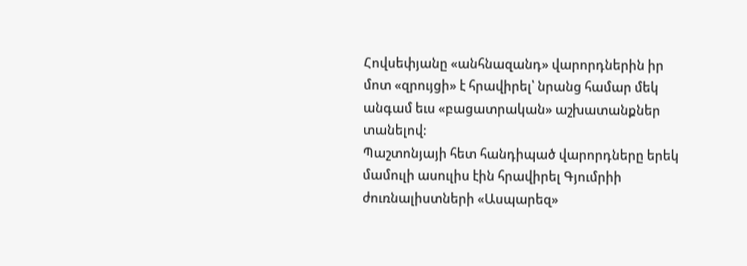Հովսեփյանը «անհնազանդ» վարորդներին իր մոտ «զրույցի» է հրավիրել՝ նրանց համար մեկ անգամ եւս «բացատրական» աշխատանքներ տանելով:
Պաշտոնյայի հետ հանդիպած վարորդները երեկ մամուլի ասուլիս էին հրավիրել Գյումրիի ժուռնալիստների «Ասպարեզ»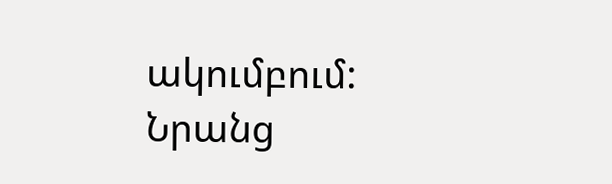ակումբում: Նրանց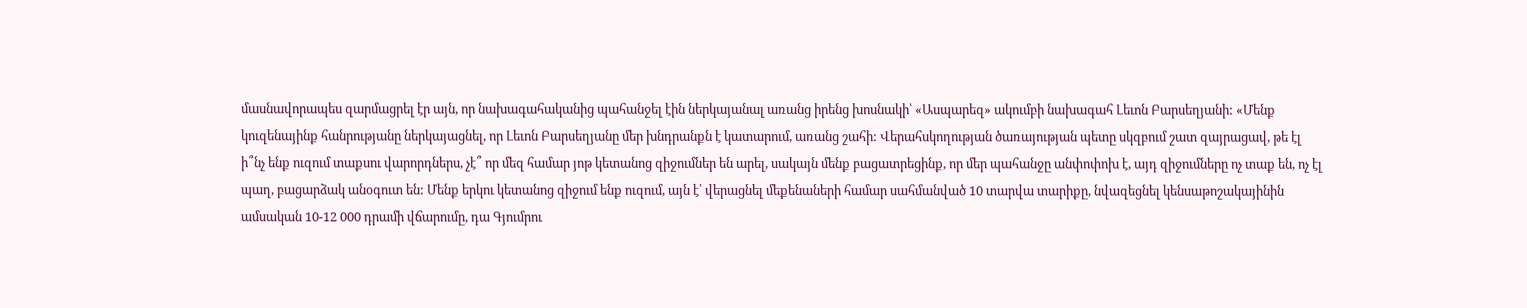մասնավորապես զարմացրել էր այն, որ նախագահականից պահանջել էին ներկայանալ առանց իրենց խոսնակի՝ «Ասպարեզ» ակումբի նախագահ Լեւոն Բարսեղյանի: «Մենք կուզենայինք հանրությանը ներկայացնել, որ Լեւոն Բարսեղյանը մեր խնդրանքն է կատարում, առանց շահի: Վերահսկողության ծառայության պետը սկզբում շատ զայրացավ, թե էլ ի՞նչ ենք ուզում տաքսու վարորդներս, չէ՞ որ մեզ համար յոթ կետանոց զիջումներ են արել, սակայն մենք բացատրեցինք, որ մեր պահանջը անփոփոխ է, այդ զիջումները ոչ տաք են, ոչ էլ պաղ, բացարձակ անօգուտ են: Մենք երկու կետանոց զիջում ենք ուզում, այն է՝ վերացնել մեքենաների համար սահմանված 10 տարվա տարիքը, նվազեցնել կենսաթոշակայինին ամսական 10-12 000 դրամի վճարումը, դա Գյումրու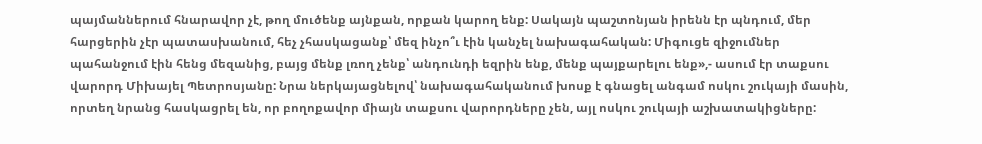պայմաններում հնարավոր չէ, թող մուծենք այնքան, որքան կարող ենք: Սակայն պաշտոնյան իրենն էր պնդում, մեր հարցերին չէր պատասխանում, հեչ չհասկացանք՝ մեզ ինչո՞ւ էին կանչել նախագահական: Միգուցե զիջումներ պահանջում էին հենց մեզանից, բայց մենք լռող չենք՝ անդունդի եզրին ենք, մենք պայքարելու ենք»,- ասում էր տաքսու վարորդ Միխայել Պետրոսյանը: Նրա ներկայացնելով՝ նախագահականում խոսք է գնացել անգամ ոսկու շուկայի մասին, որտեղ նրանց հասկացրել են, որ բողոքավոր միայն տաքսու վարորդները չեն, այլ ոսկու շուկայի աշխատակիցները: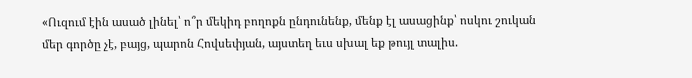«Ուզում էին ասած լինել՝ ո՞ր մեկիդ բողոքն ընդունենք, մենք էլ ասացինք՝ ոսկու շուկան մեր գործը չէ, բայց, պարոն Հովսեփյան, այստեղ եւս սխալ եք թույլ տալիս.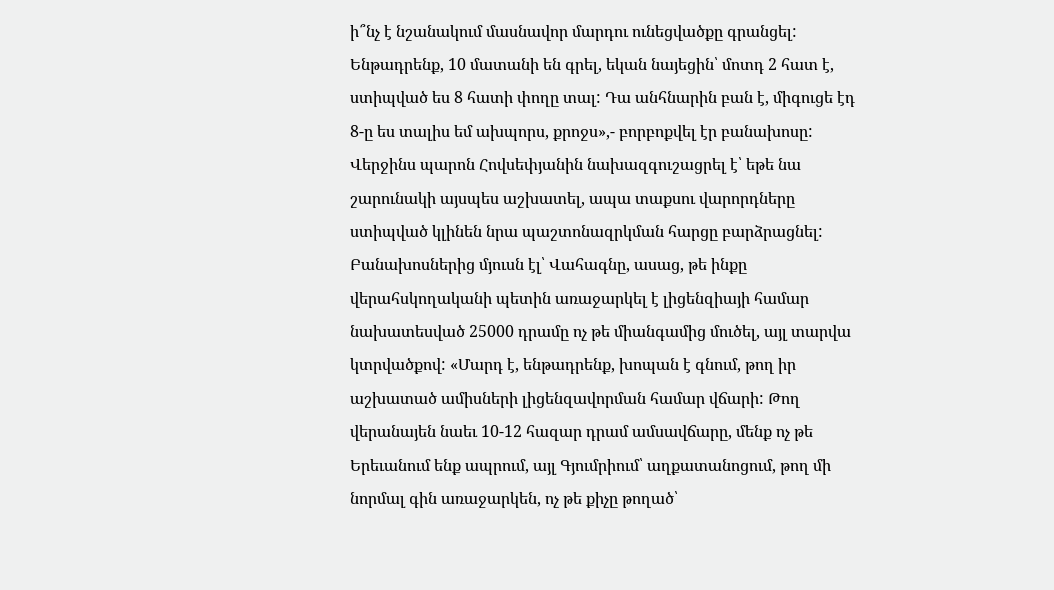ի՞նչ է նշանակում մասնավոր մարդու ունեցվածքը գրանցել: Ենթադրենք, 10 մատանի են գրել, եկան նայեցին՝ մոտդ 2 հատ է, ստիպված ես 8 հատի փողը տալ: Դա անհնարին բան է, միգուցե էդ 8-ը ես տալիս եմ ախպորս, քրոջս»,- բորբոքվել էր բանախոսը: Վերջինս պարոն Հովսեփյանին նախազգուշացրել է՝ եթե նա շարունակի այսպես աշխատել, ապա տաքսու վարորդները ստիպված կլինեն նրա պաշտոնազրկման հարցը բարձրացնել: Բանախոսներից մյուսն էլ՝ Վահագնը, ասաց, թե ինքը վերահսկողականի պետին առաջարկել է լիցենզիայի համար նախատեսված 25000 դրամը ոչ թե միանգամից մուծել, այլ տարվա կտրվածքով: «Մարդ է, ենթադրենք, խոպան է գնում, թող իր աշխատած ամիսների լիցենզավորման համար վճարի: Թող վերանայեն նաեւ 10-12 հազար դրամ ամսավճարը, մենք ոչ թե Երեւանում ենք ապրում, այլ Գյումրիում՝ աղքատանոցում, թող մի նորմալ գին առաջարկեն, ոչ թե քիչը թողած՝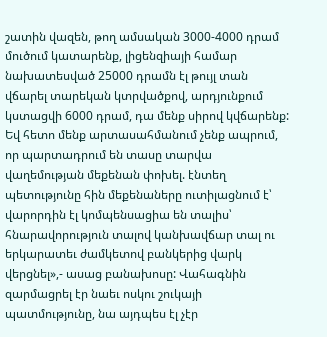շատին վազեն, թող ամսական 3000-4000 դրամ մուծում կատարենք, լիցենզիայի համար նախատեսված 25000 դրամն էլ թույլ տան վճարել տարեկան կտրվածքով, արդյունքում կստացվի 6000 դրամ, դա մենք սիրով կվճարենք: Եվ հետո մենք արտասահմանում չենք ապրում, որ պարտադրում են տասը տարվա վաղեմության մեքենան փոխել. էնտեղ պետությունը հին մեքենաները ուտիլացնում է՝ վարորդին էլ կոմպենսացիա են տալիս՝ հնարավորություն տալով կանխավճար տալ ու երկարատեւ ժամկետով բանկերից վարկ վերցնել»,- ասաց բանախոսը: Վահագնին զարմացրել էր նաեւ ոսկու շուկայի պատմությունը, նա այդպես էլ չէր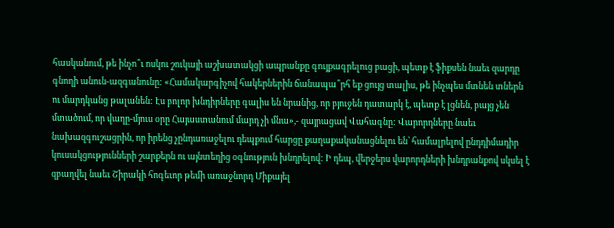հասկանում, թե ինչո՞ւ ոսկու շուկայի աշխատակցի ապրանքը գույքագրելուց բացի, պետք է ֆիքսեն նաեւ զարդը գնողի անուն-ազգանունը: «Համակարգիչով հակերներին ճանապա՞րհ եք ցույց տալիս, թե ինչպես մտնեն տներն ու մարդկանց թալանեն: Էս բոլոր խնդիրները գալիս են նրանից, որ բյուջեն դատարկ է, պետք է լցնեն, բայց չեն մտածում, որ վաղը-մյուս օրը Հայաստանում մարդ չի մնա»,- զայրացավ Վահագնը: Վարորդները նաեւ նախազգուշացրին, որ իրենց չընդառաջելու դեպքում հարցը քաղաքականացնելու են՝ համալրելով ընդդիմադիր կուսակցությունների շարքերն ու այնտեղից օգնություն խնդրելով: Ի դեպ, վերջերս վարորդների խնդրանքով սկսել է զբաղվել նաեւ Շիրակի հոգեւոր թեմի առաջնորդ Միքայել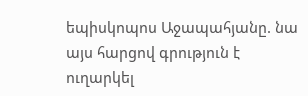եպիսկոպոս Աջապահյանը. նա այս հարցով գրություն է ուղարկել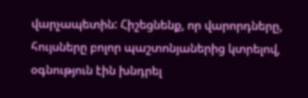վարչապետին: Հիշեցնենք, որ վարորդները, հույսները բոլոր պաշտոնյաներից կտրելով, օգնություն էին խնդրել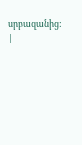սրբազանից: |